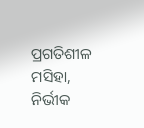ପ୍ରଗତିଶୀଳ ମସିହା, ନିର୍ଭୀକ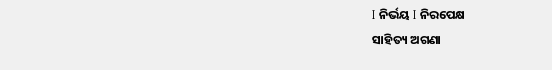I ନିର୍ଭୟ I ନିରପେକ୍ଷ
ସାହିତ୍ୟ ଅଗଣା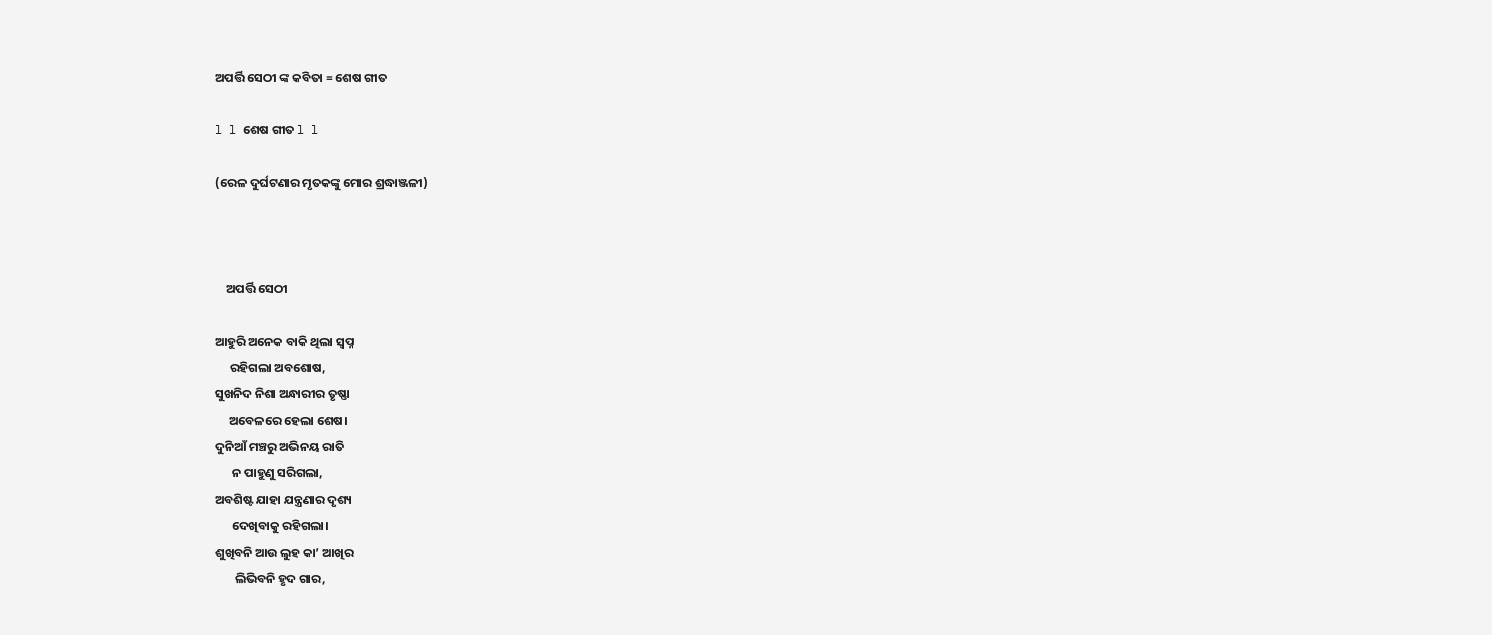ଅପର୍ତ୍ତି ସେଠୀ ଙ୍କ କବିତା = ଶେଷ ଗୀତ

l l ଶେଷ ଗୀତ l l

(ରେଳ ଦୁର୍ଘଟଣାର ମୃତକଙ୍କୁ ମୋର ଶ୍ରଦ୍ଧାଞ୍ଜଳୀ)



    ଅପର୍ତ୍ତି ସେଠୀ

ଆହୁରି ଅନେକ ବାକି ଥିଲା ସ୍ଵପ୍ନ
     ରହିଗଲା ଅବଶୋଷ,
ସୁଖନିଦ ନିଶା ଅନ୍ଧାରୀର ତୃଷ୍ଣା
     ଅବେଳରେ ହେଲା ଶେଷ।
ଦୁନିଆଁ ମଞ୍ଚରୁ ଅଭିନୟ ରାତି
      ନ ପାହୁଣୁ ସରିଗଲା,
ଅବଶିଷ୍ଟ ଯାହା ଯନ୍ତ୍ରଣାର ଦୃଶ୍ୟ
      ଦେଖିବାକୁ ରହିଗଲା‌।
ଶୁଖିବନି ଆଉ ଲୁହ କା’ ଆଖିର
       ଲିଭିବନି ହୃଦ ଗାର,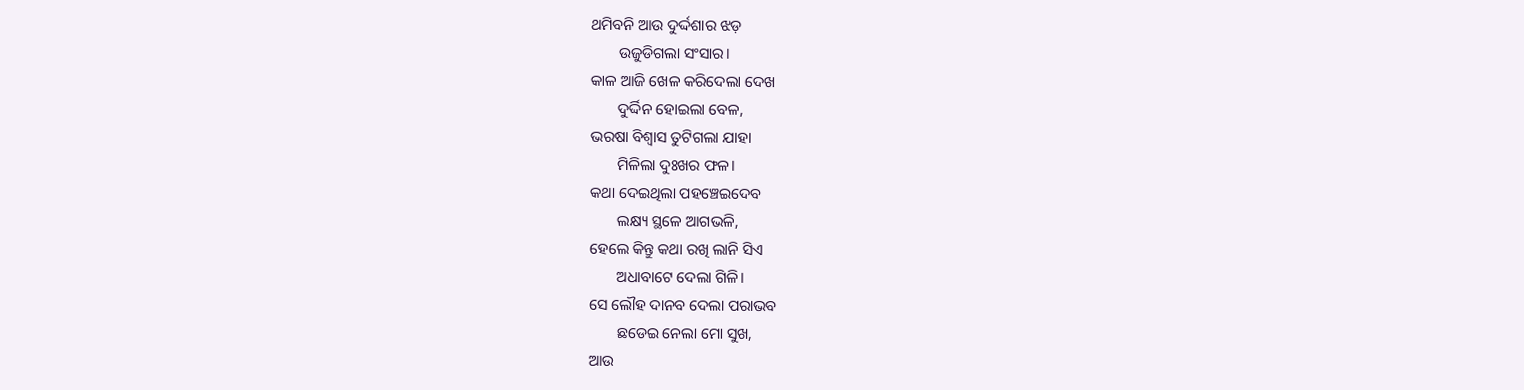ଥମିବନି ଆଉ ଦୁର୍ଦ୍ଦଶାର ଝଡ଼
       ଉଜୁଡିଗଲା‌ ସଂସାର।
କାଳ ଆଜି ଖେଳ କରିଦେଲା ଦେଖ
       ଦୁର୍ଦ୍ଦିନ ହୋଇଲା‌ ବେଳ,
ଭରଷା ବିଶ୍ଵାସ ତୁଟିଗଲା ଯାହା
       ମିଳିଲା ଦୁଃଖର ଫଳ।
କଥା ଦେଇଥିଲା ପହଞ୍ଚେଇଦେବ
       ଲକ୍ଷ୍ୟ ସ୍ଥଳେ ଆଗଭଳି,
ହେଲେ କିନ୍ତୁ କଥା ରଖି ଲାନି ସିଏ
       ଅଧାବାଟେ‌ ଦେଲା ଗିଳି।
ସେ ଲୌହ ଦାନବ ଦେଲା ପରାଭବ‌
       ଛଡେଇ ନେଲା ମୋ ସୁଖ,
ଆଉ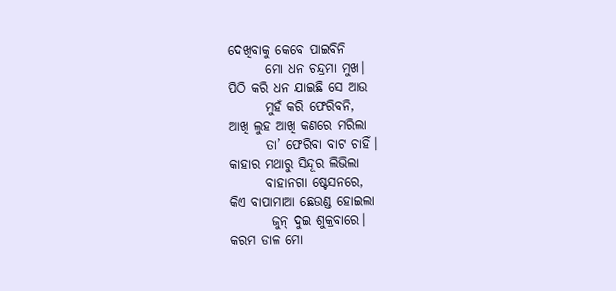ଦେଖିବାକୁ କେବେ ପାଇବିନି‌
       ମୋ ଧନ ଚନ୍ଦ୍ରମା ମୁଖ‌।
ପିଠି‌ କରି ଧନ ଯାଇଛି ସେ ଆଉ
       ମୁହଁ କରି ଫେରିବନି‌,
ଆଖି ଲୁହ ଆଖି କଣରେ‌ ମରିଲା
       ତା’ ଫେରିବା ବାଟ ଚାହିଁ।
କାହାର ମଥାରୁ ସିନ୍ଦୂର ଲିଭିଲା
       ବାହାନଗା ଷ୍ଟେସନରେ,
କିଏ ବାପାମାଆ ଛେଉଣ୍ଡ ହୋଇଲା
        ଜୁନ୍ ଦୁଇ ଶୁକ୍ରବାରେ‌।
କରମ ଡାଳ ମୋ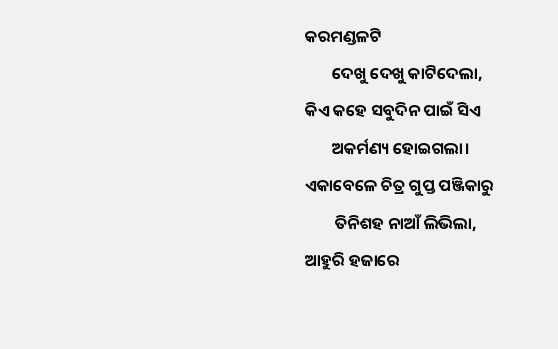କରମଣ୍ଡଳଟି‌
       ଦେଖୁ ଦେଖୁ କାଟିଦେଲା,
କିଏ କହେ ସବୁଦିନ ପାଇଁ ସିଏ
       ଅକର୍ମଣ୍ୟ ହୋଇଗଲା।
ଏକାବେଳେ ଚିତ୍ର ଗୁପ୍ତ ପଞ୍ଜିକାରୁ
        ତିନିଶହ ନାଆଁ ଲିଭିଲା,
ଆହୁରି ହଜାରେ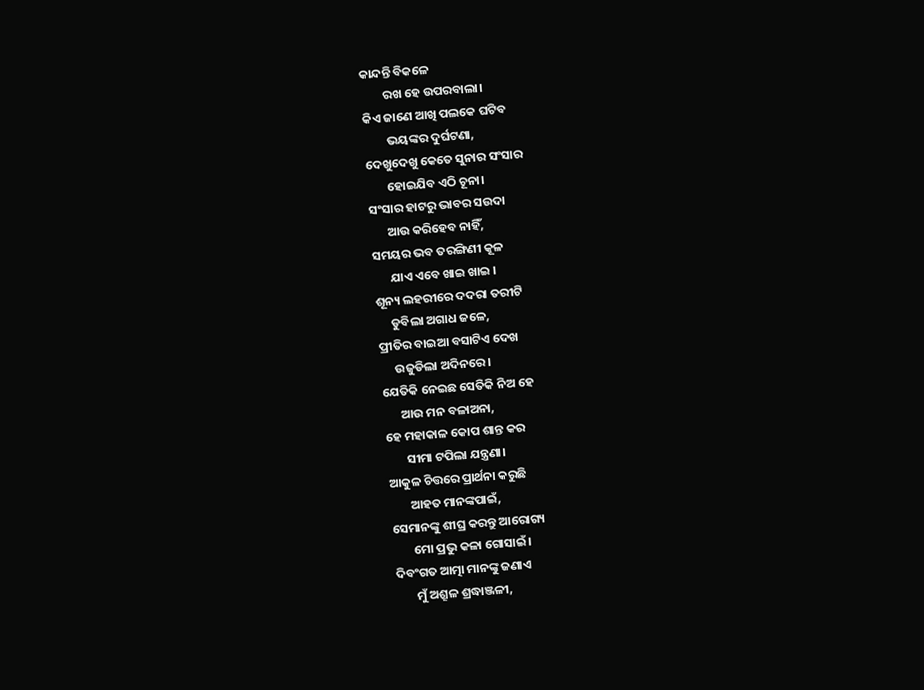କାନ୍ଦନ୍ତି ବିକଳେ
        ରଖ‌ ହେ ଉପରବାଲା‌।
କିଏ ଜାଣେ ଆଖି ପଲକେ ଘଟିବ
        ଭୟଙ୍କର ଦୁର୍ଘଟଣା,
ଦେଖୁଦେଖୁ କେତେ ସୁନାର ସଂସାର
       ହୋଇଯିବ ଏଠି ଚୂନା।
ସଂସାର ହାଟରୁ ଭାବର ସ‌ଉଦା
      ଆଉ କରିହେବ ନାହିଁ,
ସମୟର ଭବ ତରଙ୍ଗିଣୀ କୂଳ
      ଯାଏ ଏବେ ଖାଇ ଖାଇ ।
ଶୂନ୍ୟ ଲହରୀରେ ଦଦରା ତରୀଟି
     ଡୁବିଲା ଅଗାଧ ଜଳେ,
ପ୍ରୀତିର ବାଇଆ ବସାଟିଏ ଦେଖ
     ଉଜୁଡିଲା ଅଦିନରେ‌।
ଯେତିକି ନେଇଛ ସେତିକି ନିଅ ହେ
      ଆଉ ମନ ବଳାଅନା,
ହେ ମହାକାଳ‌ କୋପ ଶାନ୍ତ କର
       ସୀମା ଟପିଲା ଯନ୍ତ୍ରଣା।
ଆକୁଳ ଚିତ୍ତରେ ପ୍ରାର୍ଥନା କରୁଛି
       ଆହତ ମାନଙ୍କପାଇଁ,
ସେମାନଙ୍କୁ ଶୀଘ୍ର କରନ୍ତୁ ଆରୋଗ୍ୟ
       ମୋ ପ୍ରଭୁ କଳା ଗୋସାଇଁ।
ଦିବଂଗତ ଆତ୍ମା ମାନଙ୍କୁ ଜଣାଏ
       ମୁଁ ଅଶ୍ରୂଳ ଶ୍ରଦ୍ଧାଞ୍ଜଳୀ,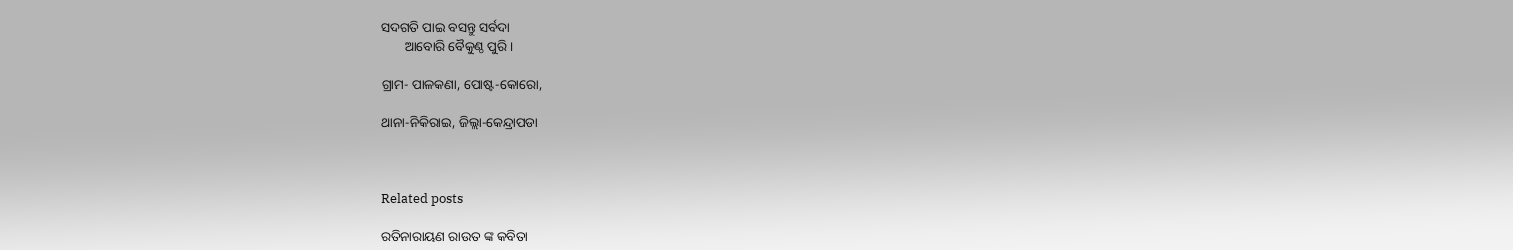ସଦଗତି‌ ପାଇ‌ ବସନ୍ତୁ‌ ସର୍ବଦା
       ଆବୋରି ବୈକୁଣ୍ଠ ପୁରି‌।

ଗ୍ରାମ- ପାଳକଣା, ପୋଷ୍ଟ-କୋରୋ,

ଥାନା-ନିକିରାଇ, ଜିଲ୍ଲା-କେନ୍ଦ୍ରାପଡା



Related posts

ରତିନାରାୟଣ ରାଉତ ଙ୍କ କବିତା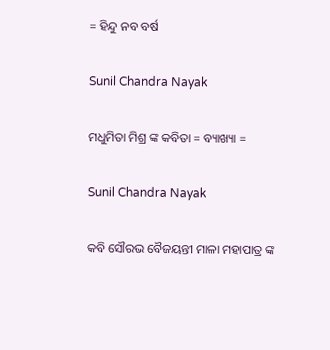= ହିନ୍ଦୁ ନବ ବର୍ଷ

Sunil Chandra Nayak

ମଧୁମିତା ମିଶ୍ର ଙ୍କ କବିତା = ବ୍ୟାଖ୍ୟା =

Sunil Chandra Nayak

କବି ସୌରଭ ବୈଜୟନ୍ତୀ ମାଳା ମହାପାତ୍ର ଙ୍କ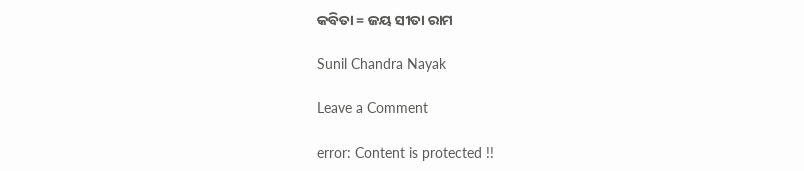କବିତା = ଜୟ ସୀତା ରାମ

Sunil Chandra Nayak

Leave a Comment

error: Content is protected !!